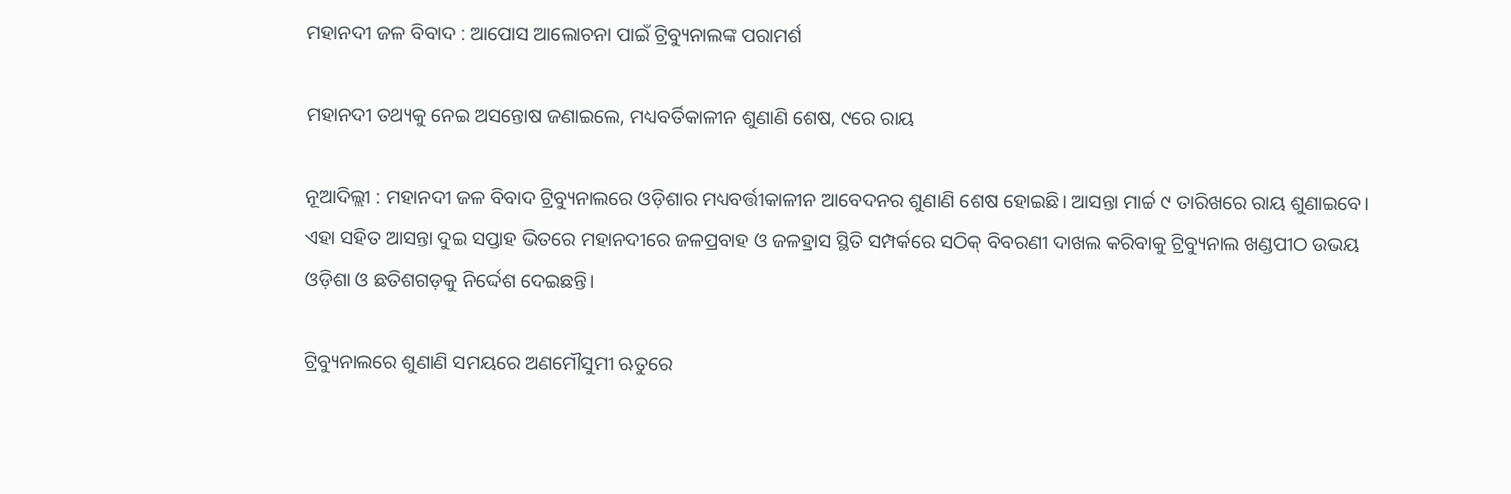ମହାନଦୀ ଜଳ ବିବାଦ : ଆପୋସ ଆଲୋଚନା ପାଇଁ ଟ୍ରିବ୍ୟୁନାଲଙ୍କ ପରାମର୍ଶ

ମହାନଦୀ ତଥ୍ୟକୁ ନେଇ ଅସନ୍ତୋଷ ଜଣାଇଲେ, ମଧ୍ୟବର୍ତିକାଳୀନ ଶୁଣାଣି ଶେଷ, ୯ରେ ରାୟ

ନୂଆଦିଲ୍ଲୀ : ମହାନଦୀ ଜଳ ବିବାଦ ଟ୍ରିବ୍ୟୁନାଲରେ ଓଡ଼ିଶାର ମଧ୍ୟବର୍ତ୍ତୀକାଳୀନ ଆବେଦନର ଶୁଣାଣି ଶେଷ ହୋଇଛି। ଆସନ୍ତା ମାର୍ଚ୍ଚ ୯ ତାରିଖରେ ରାୟ ଶୁଣାଇବେ। ଏହା ସହିତ ଆସନ୍ତା ଦୁଇ ସପ୍ତାହ ଭିତରେ ମହାନଦୀରେ ଜଳପ୍ରବାହ ଓ ଜଳହ୍ରାସ ସ୍ଥିତି ସମ୍ପର୍କରେ ସଠିକ୍ ବିବରଣୀ ଦାଖଲ କରିବାକୁ ଟ୍ରିବ୍ୟୁନାଲ ଖଣ୍ଡପୀଠ ଉଭୟ ଓଡ଼ିଶା ଓ ଛତିଶଗଡ଼କୁ ନିର୍ଦ୍ଦେଶ ଦେଇଛନ୍ତି।

ଟ୍ରିବ୍ୟୁନାଲରେ ଶୁଣାଣି ସମୟରେ ଅଣମୌସୁମୀ ଋତୁରେ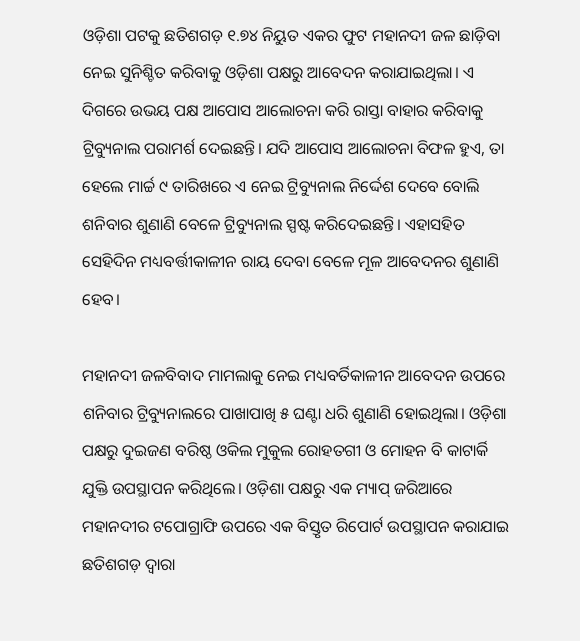ଓଡ଼ିଶା ପଟକୁ ଛତିଶଗଡ଼ ୧.୭୪ ନିୟୁତ ଏକର ଫୁଟ ମହାନଦୀ ଜଳ ଛାଡ଼ିବା ନେଇ ସୁନିଶ୍ଚିତ କରିବାକୁ ଓଡ଼ିଶା ପକ୍ଷରୁ ଆବେଦନ କରାଯାଇଥିଲା। ଏ ଦିଗରେ ଉଭୟ ପକ୍ଷ ଆପୋସ ଆଲୋଚନା କରି ରାସ୍ତା ବାହାର କରିବାକୁ ଟ୍ରିବ୍ୟୁନାଲ ପରାମର୍ଶ ଦେଇଛନ୍ତି। ଯଦି ଆପୋସ ଆଲୋଚନା ବିଫଳ ହୁଏ, ତା ହେଲେ ମାର୍ଚ୍ଚ ୯ ତାରିଖରେ ଏ ନେଇ ଟ୍ରିବ୍ୟୁନାଲ ନିର୍ଦ୍ଦେଶ ଦେବେ ବୋଲି ଶନିବାର ଶୁଣାଣି ବେଳେ ଟ୍ରିବ୍ୟୁନାଲ ସ୍ପଷ୍ଟ କରିଦେଇଛନ୍ତି। ଏହାସହିତ ସେହିଦିନ ମଧ୍ୟବର୍ତ୍ତୀକାଳୀନ ରାୟ ଦେବା ବେଳେ ମୂଳ ଆବେଦନର ଶୁଣାଣି ହେବ।

ମହାନଦୀ ଜଳବିବାଦ ମାମଲାକୁ ନେଇ ମଧ୍ୟବର୍ତିକାଳୀନ ଆବେଦନ ଉପରେ ଶନିବାର ଟ୍ରିବ୍ୟୁନାଲରେ ପାଖାପାଖି ୫ ଘଣ୍ଟା ଧରି ଶୁଣାଣି ହୋଇଥିଲା। ଓଡ଼ିଶା ପକ୍ଷରୁ ଦୁଇଜଣ ବରିଷ୍ଠ ଓକିଲ ମୁକୁଲ ରୋହତଗୀ ଓ ମୋହନ ବି କାଟାର୍କି ଯୁକ୍ତି ଉପସ୍ଥାପନ କରିଥିଲେ। ଓଡ଼ିଶା ପକ୍ଷରୁ ଏକ ମ୍ୟାପ୍ ଜରିଆରେ ମହାନଦୀର ଟପୋଗ୍ରାଫି ଉପରେ ଏକ ବିସ୍ତୃତ ରିପୋର୍ଟ ଉପସ୍ଥାପନ କରାଯାଇ ଛତିଶଗଡ଼ ଦ୍ବାରା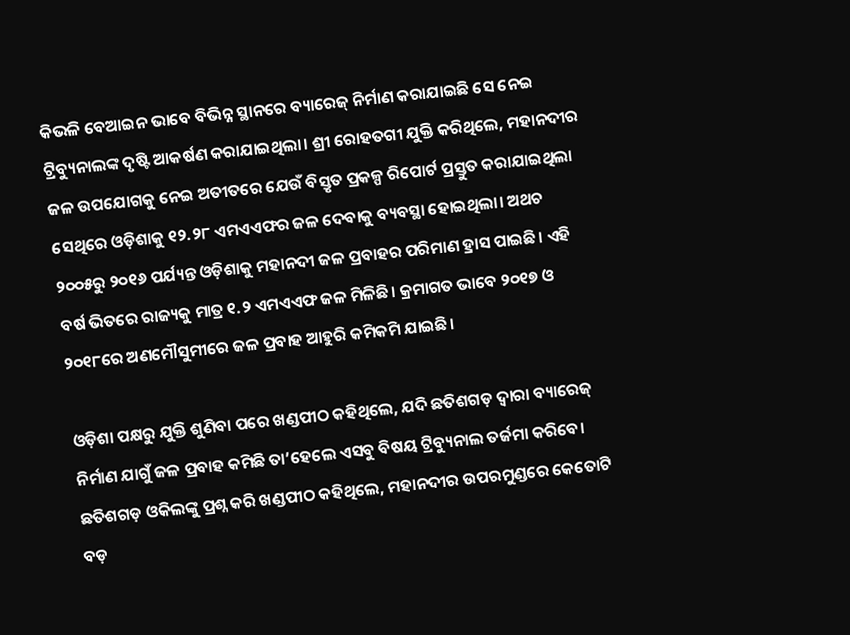କିଭଳି ବେଆଇନ ଭାବେ ବିଭିନ୍ନ ସ୍ଥାନରେ ବ୍ୟାରେଜ୍ ନିର୍ମାଣ କରାଯାଇଛି ସେ ନେଇ ଟ୍ରିବ୍ୟୁନାଲଙ୍କ ଦୃଷ୍ଟି ଆକର୍ଷଣ କରାଯାଇଥିଲା। ଶ୍ରୀ ରୋହତଗୀ ଯୁକ୍ତି କରିଥିଲେ, ମହାନଦୀର ଜଳ ଉପଯୋଗକୁ ନେଇ ଅତୀତରେ ଯେଉଁ ବିସ୍ତୃତ ପ୍ରକଳ୍ପ ରିପୋର୍ଟ ପ୍ରସ୍ତୁତ କରାଯାଇଥିଲା ସେଥିରେ ଓଡ଼ିଶାକୁ ୧୨.୨୮ ଏମଏଏଫର ଜଳ ଦେବାକୁ ବ୍ୟବସ୍ଥା ହୋଇଥିଲା। ଅଥଚ ୨୦୦୫ରୁ ୨୦୧୬ ପର୍ଯ୍ୟନ୍ତ ଓଡ଼ିଶାକୁ ମହାନଦୀ ଜଳ ପ୍ରବାହର ପରିମାଣ ହ୍ରାସ ପାଇଛି। ଏହି ବର୍ଷ ଭିତରେ ରାଜ୍ୟକୁ ମାତ୍ର ୧.୨ ଏମଏଏଫ ଜଳ ମିଳିଛି। କ୍ରମାଗତ ଭାବେ ୨୦୧୭ ଓ ୨୦୧୮ରେ ଅଣମୌସୁମୀରେ ଜଳ ପ୍ରବାହ ଆହୁରି କମିକମି ଯାଇଛି।

ଓଡ଼ିଶା ପକ୍ଷରୁ ଯୁକ୍ତି ଶୁଣିବା ପରେ ଖଣ୍ଡପୀଠ କହିଥିଲେ, ଯଦି ଛତିଶଗଡ଼ ଦ୍ବାରା ବ୍ୟାରେଜ୍ ନିର୍ମାଣ ଯାଗୁଁ ଜଳ ପ୍ରବାହ କମିଛି ତା’ହେଲେ ଏସବୁ ବିଷୟ ଟ୍ରିବ୍ୟୁନାଲ ତର୍ଜମା କରିବେ। ଛତିଶଗଡ଼ ଓକିଲଙ୍କୁ ପ୍ରଶ୍ନ କରି ଖଣ୍ଡପୀଠ କହିଥିଲେ, ମହାନଦୀର ଉପରମୁଣ୍ଡରେ କେତୋଟି ବଡ଼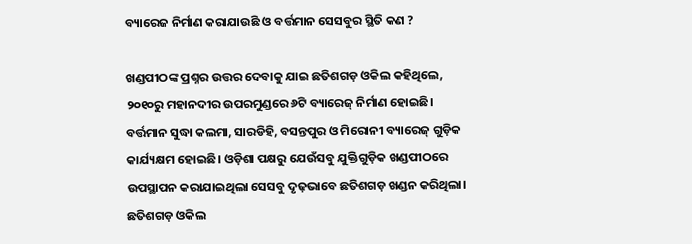ବ୍ୟାରେଜ ନିର୍ମାଣ କରାଯାଉଛି ଓ ବର୍ତ୍ତମାନ ସେସବୁର ସ୍ଥିତି କଣ ?

ଖଣ୍ଡପୀଠଙ୍କ ପ୍ରଶ୍ନର ଉତ୍ତର ଦେବାକୁ ଯାଇ ଛତିଶଗଡ଼ ଓକିଲ କହିଥିଲେ, ୨୦୧୦ରୁ ମହାନଦୀର ଉପରମୁଣ୍ଡରେ ୬ଟି ବ୍ୟାରେଜ୍ ନିର୍ମାଣ ହୋଇଛି। ବର୍ତ୍ତମାନ ସୁଦ୍ଧା କଲମା, ସାରଡିହି, ବସନ୍ତପୁର ଓ ମିରୋନୀ ବ୍ୟାରେଜ୍ ଗୁଡ଼ିକ କାର୍ଯ୍ୟକ୍ଷମ ହୋଇଛି। ଓଡ଼ିଶା ପକ୍ଷରୁ ଯେଉଁସବୁ ଯୁକ୍ତିଗୁଡ଼ିକ ଖଣ୍ଡପୀଠରେ ଉପସ୍ଥାପନ କରାଯାଇଥିଲା ସେସବୁ ଦୃଢ଼ଭାବେ ଛତିଶଗଡ଼ ଖଣ୍ଡନ କରିଥିଲା। ଛତିଶଗଡ଼ ଓକିଲ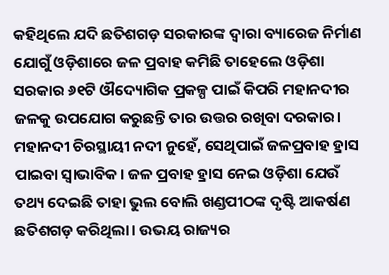କହିଥିଲେ ଯଦି ଛତିଶଗଡ଼ ସରକାରଙ୍କ ଦ୍ବାରା ବ୍ୟାରେଜ ନିର୍ମାଣ ଯୋଗୁଁ ଓଡ଼ିଶାରେ ଜଳ ପ୍ରବାହ କମିଛି ତାହେଲେ ଓଡ଼ିଶା ସରକାର ୬୧ଟି ଔଦ୍ୟୋଗିକ ପ୍ରକଳ୍ପ ପାଇଁ କିପରି ମହାନଦୀର ଜଳକୁ ଉପଯୋଗ କରୁଛନ୍ତି ତାର ଉତ୍ତର ରଖିବା ଦରକାର। ମହାନଦୀ ଚିରସ୍ଥାୟୀ ନଦୀ ନୁହେଁ, ସେଥିପାଇଁ ଜଳପ୍ରବାହ ହ୍ରାସ ପାଇବା ସ୍ବାଭାବିକ। ଜଳ ପ୍ରବାହ ହ୍ରାସ ନେଇ ଓଡ଼ିଶା ଯେଉଁ ତଥ୍ୟ ଦେଇଛି ତାହା ଭୁଲ ବୋଲି ଖଣ୍ଡପୀଠଙ୍କ ଦୃଷ୍ଟି ଆକର୍ଷଣ ଛତିଶଗଡ଼ କରିଥିଲା। ଉଭୟ ରାଜ୍ୟର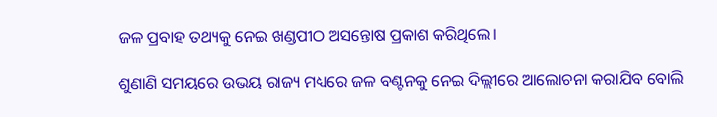ଜଳ ପ୍ରବାହ ତଥ୍ୟକୁ ନେଇ ଖଣ୍ଡପୀଠ ଅସନ୍ତୋଷ ପ୍ରକାଶ କରିଥିଲେ।

ଶୁଣାଣି ସମୟରେ ଉଭୟ ରାଜ୍ୟ ମଧ୍ୟରେ ଜଳ ବଣ୍ଟନକୁ ନେଇ ଦିଲ୍ଲୀରେ ଆଲୋଚନା କରାଯିବ ବୋଲି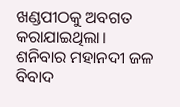ଖଣ୍ଡପୀଠକୁ ଅବଗତ କରାଯାଇଥିଲା। ଶନିବାର ମହାନଦୀ ଜଳ ବିବାଦ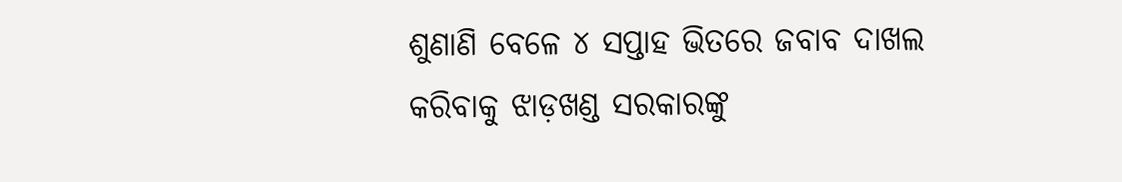ଶୁଣାଣି ବେଳେ ୪ ସପ୍ତାହ ଭିତରେ ଜବାବ ଦାଖଲ କରିବାକୁ ଝାଡ଼ଖଣ୍ଡ ସରକାରଙ୍କୁ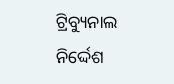ଟ୍ରିବ୍ୟୁନାଲ ନିର୍ଦ୍ଦେଶ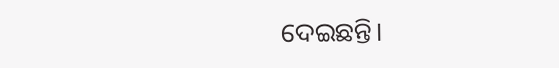ଦେଇଛନ୍ତି।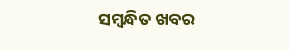ସମ୍ବନ୍ଧିତ ଖବର